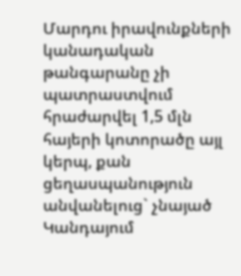Մարդու իրավունքների կանադական թանգարանը չի պատրաստվում հրաժարվել 1,5 մլն հայերի կոտորածը այլ կերպ, քան ցեղասպանություն անվանելուց` չնայած Կանդայում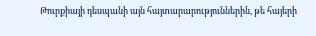Թուրքիայի դեսպանի այն հայտարարություններին, թե հայերի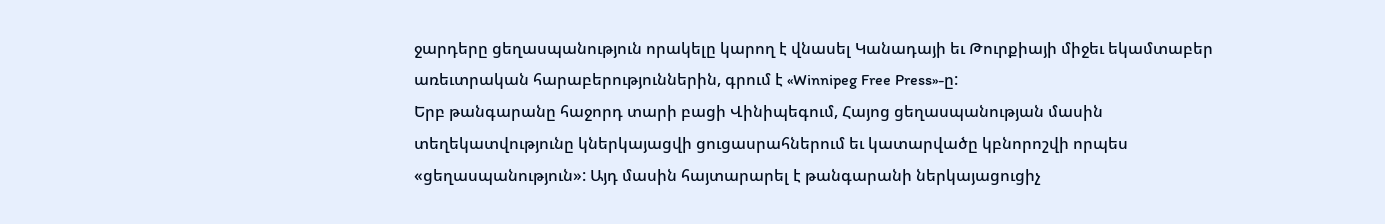ջարդերը ցեղասպանություն որակելը կարող է վնասել Կանադայի եւ Թուրքիայի միջեւ եկամտաբեր առեւտրական հարաբերություններին, գրում է «Winnipeg Free Press»-ը:
Երբ թանգարանը հաջորդ տարի բացի Վինիպեգում, Հայոց ցեղասպանության մասին տեղեկատվությունը կներկայացվի ցուցասրահներում եւ կատարվածը կբնորոշվի որպես «ցեղասպանություն»: Այդ մասին հայտարարել է թանգարանի ներկայացուցիչ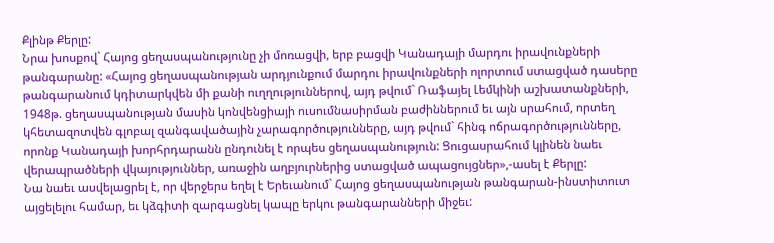Քլինթ Քերլը:
Նրա խոսքով` Հայոց ցեղասպանությունը չի մոռացվի, երբ բացվի Կանադայի մարդու իրավունքների թանգարանը: «Հայոց ցեղասպանության արդյունքում մարդու իրավունքների ոլորտում ստացված դասերը թանգարանում կդիտարկվեն մի քանի ուղղություններով, այդ թվում` Ռաֆայել Լեմկինի աշխատանքների, 1948թ. ցեղասպանության մասին կոնվենցիայի ուսումնասիրման բաժիններում եւ այն սրահում, որտեղ կհետազոտվեն գլոբալ զանգավածային չարագործությունները, այդ թվում` հինգ ոճրագործությունները, որոնք Կանադայի խորհրդարանն ընդունել է որպես ցեղասպանություն: Ցուցասրահում կլինեն նաեւ վերապրածների վկայություններ, առաջին աղբյուրներից ստացված ապացույցներ»,-ասել է Քերլը:
Նա նաեւ ասվելացրել է, որ վերջերս եղել է Երեւանում` Հայոց ցեղասպանության թանգարան-ինստիտուտ այցելելու համար, եւ կձգիտի զարգացնել կապը երկու թանգարանների միջեւ: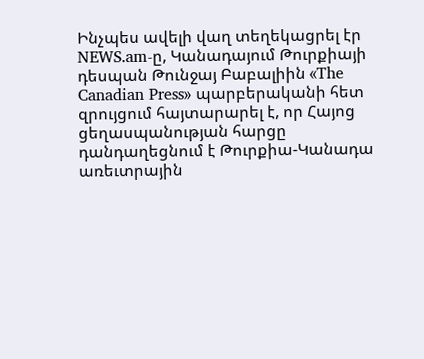Ինչպես ավելի վաղ տեղեկացրել էր NEWS.am-ը, Կանադայում Թուրքիայի դեսպան Թունջայ Բաբալիին «The Canadian Press» պարբերականի հետ զրույցում հայտարարել է, որ Հայոց ցեղասպանության հարցը դանդաղեցնում է Թուրքիա-Կանադա առեւտրային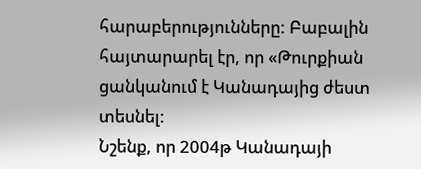հարաբերությունները: Բաբալին հայտարարել էր, որ «Թուրքիան ցանկանում է Կանադայից ժեստ տեսնել:
Նշենք, որ 2004թ Կանադայի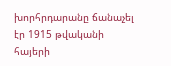խորհրդարանը ճանաչել էր 1915 թվականի հայերի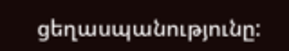ցեղասպանությունը: